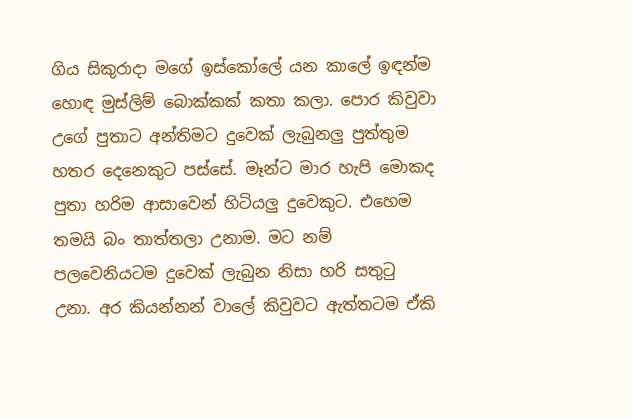ගිය සිකුරාදා මගේ ඉස්කෝලේ යන කාලේ ඉඳන්ම හොඳ මුස්ලිම් බොක්කක් කතා කලා. පොර කිවුවා උගේ පුතාට අන්තිමට දුවෙක් ලැබුනලු පුත්තුම හතර දෙනෙකුට පස්සේ. මෑන්ට මාර හැපි මොකද පුතා හරිම ආසාවෙන් හිටියලු දුවෙකුට. එහෙම තමයි බං තාත්තලා උනාම. මට නම් පලවෙනියටම දුවෙක් ලැබුන නිසා හරි සතුටු උනා. අර කියන්නන් වාලේ කිවුවට ඇත්තටම ඒකි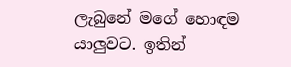ලැබුනේ මගේ හොඳම යාලුවට. ඉතින්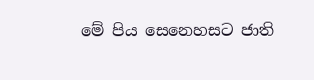මේ පිය සෙනෙහසට ජාති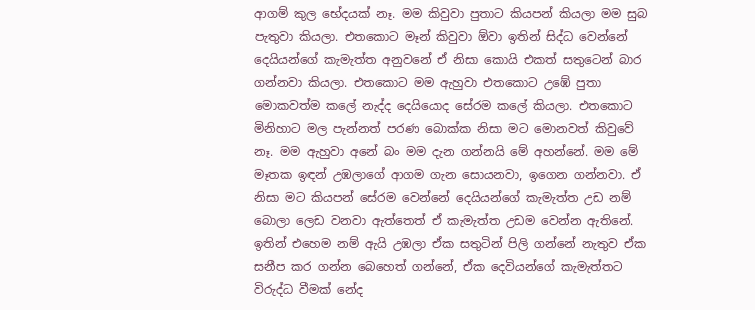ආගම් කුල භේදයක් නෑ. මම කිවුවා පුතාට කියපන් කියලා මම සුබ පැතුවා කියලා. එතකොට මෑන් කිවුවා ඕවා ඉතින් සිද්ධ වෙන්නේ දෙයියන්ගේ කැමැත්ත අනුවනේ ඒ නිසා කොයි එකත් සතුටෙන් බාර ගන්නවා කියලා. එතකොට මම ඇහුවා එතකොට උඹේ පුතා මොකවත්ම කලේ නැද්ද දෙයියොද සේරම කලේ කියලා. එතකොට මිනිහාට මල පැන්නත් පරණ බොක්ක නිසා මට මොනවත් කිවුවේ නෑ. මම ඇහුවා අනේ බං මම දැන ගන්නයි මේ අහන්නේ. මම මේ මෑතක ඉඳන් උඹලාගේ ආගම ගැන සොයනවා, ඉගෙන ගන්නවා. ඒ නිසා මට කියපන් සේරම වෙන්නේ දෙයියන්ගේ කැමැත්ත උඩ නම් බොලා ලෙඩ වනවා ඇත්තෙත් ඒ කැමැත්ත උඩම වෙන්න ඇතිනේ. ඉතින් එහෙම නම් ඇයි උඹලා ඒක සතුටින් පිලි ගන්නේ නැතුව ඒක සනීප කර ගන්න බෙහෙත් ගන්නේ, ඒක දෙවියන්ගේ කැමැත්තට විරුද්ධ වීමක් නේද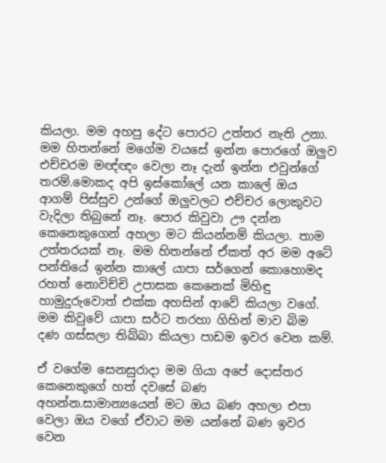කියලා. මම අහපු දේට පොරට උත්තර නැති උනා. මම හිතන්නේ මගේම වයසේ ඉන්න පොරගේ ඔලුව එච්චරම මඥ්ඥං වෙලා නෑ දැන් ඉන්න එවුන්ගේ තරම්.මොකද අපි ඉස්කෝලේ යන කාලේ ඔය ආගම් පිස්සුව උන්ගේ ඔලුවලට එච්චර ලොකුවට වැදිලා තිබුනේ නෑ. පොර කිවුවා ඌ දන්න කෙනෙකුගෙන් අහලා මට කියන්නම් කියලා. තාම උත්තරයක් නෑ. මම හිතන්නේ ඒකත් අර මම අටේ පන්තියේ ඉන්න කාලේ යාපා සර්ගෙන් කොහොමද රහත් නොවිච්චි උපාසක කෙනෙක් මිහිඳු හාමුදුරුවොත් එක්ක අහසින් ආවේ කියලා වගේ. මම කිවුවේ යාපා සර්ට තරහා ගිහින් මාව බිම දණ ගස්සලා තිබ්බා කියලා පාඩම ඉවර වෙන කම්.

ඒ වගේම සෙනසුරාදා මම ගියා අපේ දොස්තර කෙනෙකුගේ හත් දවසේ බණ අහන්න.සාමාන්‍යයෙන් මට ඔය බණ අහලා එපා වෙලා ඔය වගේ ඒවාට මම යන්නේ බණ ඉවර වෙන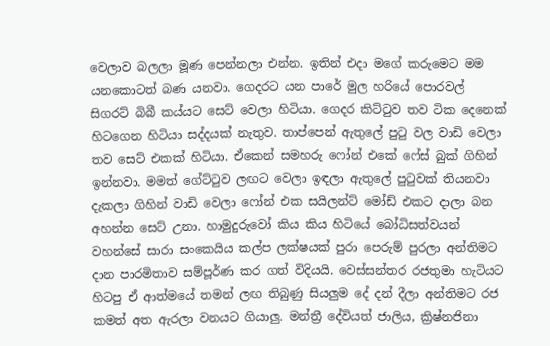වෙලාව බලලා මූණ පෙන්නලා එන්න. ඉතින් එදා මගේ කරුමෙට මම යනකොටත් බණ යනවා. ගෙදරට යන පාරේ මුල හරියේ පොරවල් සිගරට් බිබී කය්යට සෙට් වෙලා හිටියා. ගෙදර කිට්ටුව තව ටික දෙනෙක් හිටගෙන හිටියා සද්දයක් නැතුව. තාප්පෙන් ඇතුලේ පුටු වල වාඩි වෙලා තව සෙට් එකක් හිටියා. ඒකෙන් සමහරු ෆෝන් එකේ ෆේස් බුක් ගිහින් ඉන්නවා. මමත් ගේට්ටුව ලඟට වෙලා ඉඳලා ඇතුලේ පුටුවක් තියනවා දැකලා ගිහින් වාඩි වෙලා ෆෝන් එක සයිලන්ට් මෝඩ් එකට දාලා බන අහන්න සෙට් උනා. හාමුදුරුවෝ කිය කිය හිටියේ බෝධිසත්වයන් වහන්සේ සාරා සංකෙයිය කල්ප ලක්ෂයක් පුරා පෙරුම් පුරලා අන්තිමට දාන පාරමිතාව සම්පූර්ණ කර ගත් විදියයි. වෙස්සන්තර රජතුමා හැටියට හිටපු ඒ ආත්මයේ තමන් ලඟ තිබුණු සියලුම දේ දන් දීලා අන්තිමට රජ කමත් අත ඇරලා වනයට ගියාලු. මන්ත්‍රී දේවියත් ජාලිය, ක්‍රිෂ්නජිනා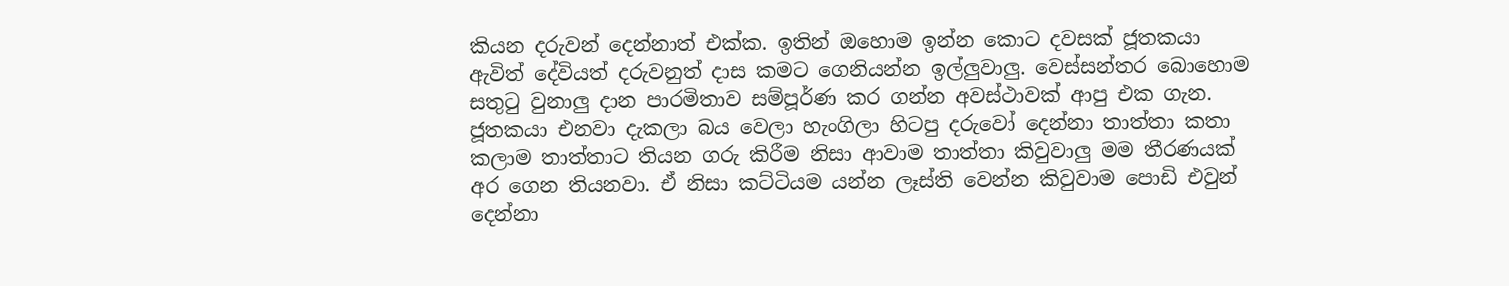කියන දරුවන් දෙන්නාත් එක්ක. ඉතින් ඔහොම ඉන්න කොට දවසක් ජූතකයා ඇවිත් දේවියත් දරුවනුත් දාස කමට ගෙනියන්න ඉල්ලුවාලු. වෙස්සන්තර බොහොම සතුටු වුනාලු දාන පාරමිතාව සම්පූර්ණ කර ගන්න අවස්ථාවක් ආපු එක ගැන. ජූතකයා එනවා දැකලා බය වෙලා හැංගිලා හිටපු දරුවෝ දෙන්නා තාත්තා කතා කලාම තාත්තාට තියන ගරු කිරීම නිසා ආවාම තාත්තා කිවුවාලු මම තීරණයක් අර ගෙන තියනවා. ඒ නිසා කට්ටියම යන්න ලෑස්ති වෙන්න කිවුවාම පොඩි එවුන් දෙන්නා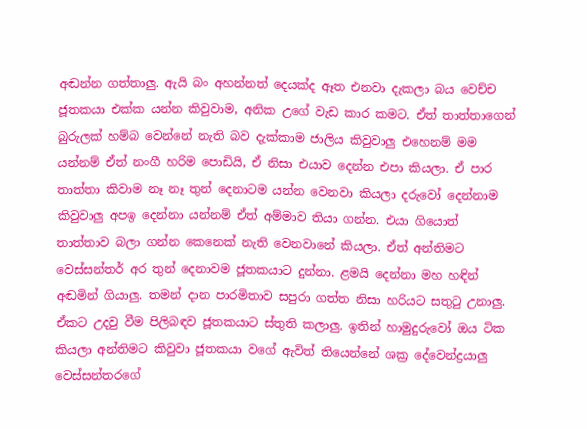අඬන්න ගත්තාලු. ඇයි බං අහන්නත් දෙයක්ද ඈත එනවා දැකලා බය වෙච්ච ජූතකයා එක්ක යන්න කිවුවාම, අනික උගේ වැඩ කාර කමට. ඒත් තාත්තාගෙන් බුරුලක් හම්බ වෙන්නේ නැති බව දැක්කාම ජාලිය කිවුවාලු එහෙනම් මම යන්නම් ඒත් නංගී හරිම පොඩියි, ඒ නිසා එයාව දෙන්න එපා කියලා. ඒ පාර තාත්තා කිවාම නෑ නෑ තුන් දෙනාටම යන්න වෙනවා කියලා දරුවෝ දෙන්නාම කිවුවාලු අපඉ දෙන්නා යන්නම් ඒත් අම්මාව තියා ගන්න. එයා ගියොත් තාත්තාව බලා ගන්න කෙනෙක් නැති වෙනවානේ කියලා. ඒත් අන්තිමට වෙස්සන්තර් අර තුන් දෙනාවම ජූතකයාට දුන්නා. ළමයි දෙන්නා මහ හඳින් අඬමින් ගියාලු. තමන් දාන පාරමිතාව සපුරා ගත්ත නිසා හරියට සතුටු උනාලු. ඒකට උදවු වීම පිලිබඳව ජූතකයාට ස්තුති කලාලු. ඉතින් හාමුදුරුවෝ ඔය ටික කියලා අන්තිමට කිවුවා ජූතකයා වගේ ඇවිත් තියෙන්නේ ශක්‍ර දේවෙන්ද්‍රයාලු වෙස්සන්තරගේ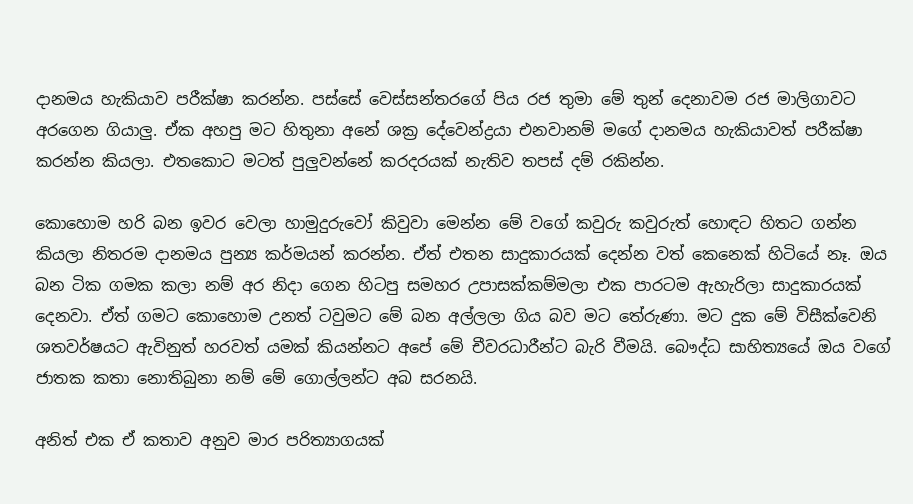දානමය හැකියාව පරීක්ෂා කරන්න. පස්සේ වෙස්සන්තරගේ පිය රජ තුමා මේ තුන් දෙනාවම රජ මාලිගාවට අරගෙන ගියාලු. ඒක අහපු මට හිතුනා අනේ ශක්‍ර දේවෙන්ද්‍රයා එනවානම් මගේ දානමය හැකියාවත් පරීක්ෂා කරන්න කියලා. එතකොට මටත් පුලුවන්නේ කරදරයක් නැතිව තපස් දම් රකින්න.

කොහොම හරි බන ඉවර වෙලා හාමුදුරුවෝ කිවුවා මෙන්න මේ වගේ කවුරු කවුරුත් හොඳට හිතට ගන්න කියලා නිතරම දානමය පුන්‍ය කර්මයන් කරන්න. ඒත් එතන සාදුකාරයක් දෙන්න වත් කෙනෙක් හිටියේ නෑ. ඔය බන ටික ගමක කලා නම් අර නිදා ගෙන හිටපු සමහර උපාසක්කම්මලා එක පාරටම ඇහැරිලා සාදුකාරයක් දෙනවා. ඒත් ගමට කොහොම උනත් ටවුමට මේ බන අල්ලලා ගිය බව මට තේරුණා. මට දුක මේ විසීක්වෙනි ශතවර්ෂයට ඇවිනුත් හරවත් යමක් කියන්නට අපේ මේ චීවරධාරීන්ට බැරි වීමයි. බෞද්ධ සාහිත්‍යයේ ඔය වගේ ජාතක කතා නොතිබුනා නම් මේ ගොල්ලන්ට අබ සරනයි.

අනිත් එක ඒ කතාව අනුව මාර පරිත්‍යාගයක්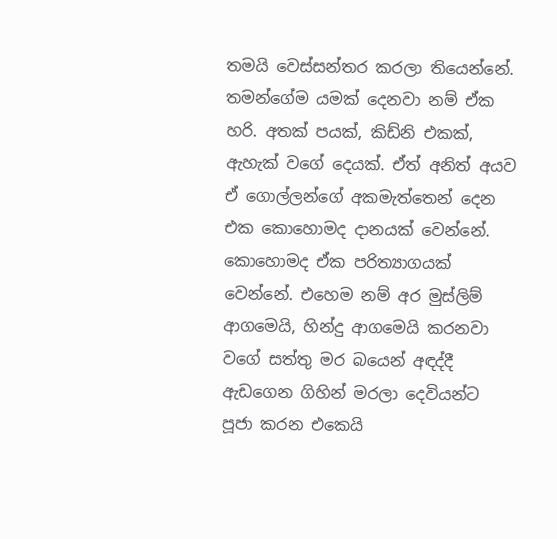තමයි වෙස්සන්තර කරලා තියෙන්නේ. තමන්ගේම යමක් දෙනවා නම් ඒක හරි. අතක් පයක්, කිඩ්නි එකක්, ඇහැක් වගේ දෙයක්. ඒත් අනිත් අයව ඒ ගොල්ලන්ගේ අකමැත්තෙන් දෙන එක කොහොමද දානයක් වෙන්නේ. කොහොමද ඒක පරිත්‍යාගයක් වෙන්නේ. එහෙම නම් අර මුස්ලිම් ආගමෙයි, හින්දු ආගමෙයි කරනවා වගේ සත්තු මර බයෙන් අඳද්දී ඇඩගෙන ගිහින් මරලා දෙවියන්ට පූජා කරන එකෙයි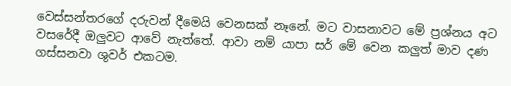වෙස්සන්තරගේ දරුවන් දීමෙයි වෙනසක් නෑනේ. මට වාසනාවට මේ ප්‍රශ්නය අට වසරේදී ඔලුවට ආවේ නැත්තේ. ආවා නම් යාපා සර් මේ වෙන කලුත් මාව දණ ගස්සනවා ශුවර් එකටම.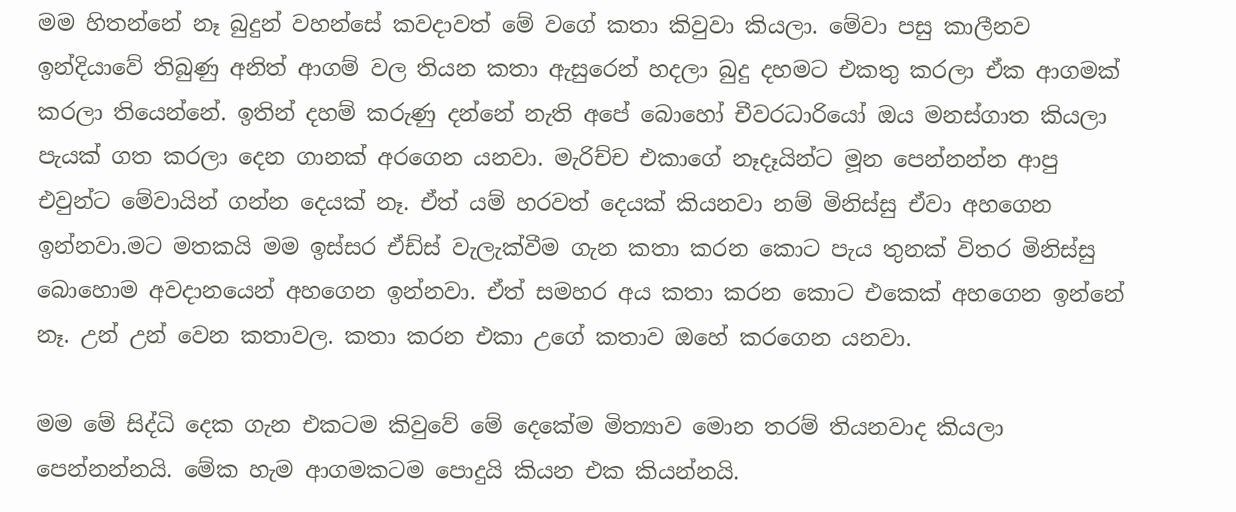මම හිතන්නේ නෑ බුදුන් වහන්සේ කවදාවත් මේ වගේ කතා කිවුවා කියලා. මේවා පසු කාලීනව ඉන්දියාවේ තිබුණු අනිත් ආගම් වල තියන කතා ඇසුරෙන් හදලා බුදු දහමට එකතු කරලා ඒක ආගමක් කරලා තියෙන්නේ. ඉතින් දහම් කරුණු දන්නේ නැති අපේ බොහෝ චීවරධාරියෝ ඔය මනස්ගාත කියලා පැයක් ගත කරලා දෙන ගානක් අරගෙන යනවා. මැරිච්ච එකාගේ නෑදෑයින්ට මූන පෙන්නන්න ආපු එවුන්ට මේවායින් ගන්න දෙයක් නෑ. ඒත් යම් හරවත් දෙයක් කියනවා නම් මිනිස්සු ඒවා අහගෙන ඉන්නවා.මට මතකයි මම ඉස්සර ඒඩ්ස් වැලැක්වීම ගැන කතා කරන කොට පැය තුනක් විතර මිනිස්සු බොහොම අවදානයෙන් අහගෙන ඉන්නවා. ඒත් සමහර අය කතා කරන කොට එකෙක් අහගෙන ඉන්නේ නෑ. උන් උන් වෙන කතාවල. කතා කරන එකා උගේ කතාව ඔහේ කරගෙන යනවා.

මම මේ සිද්ධි දෙක ගැන එකටම කිවුවේ මේ දෙකේම මිත්‍යාව මොන තරම් තියනවාද කියලා පෙන්නන්නයි. මේක හැම ආගමකටම පොදුයි කියන එක කියන්නයි.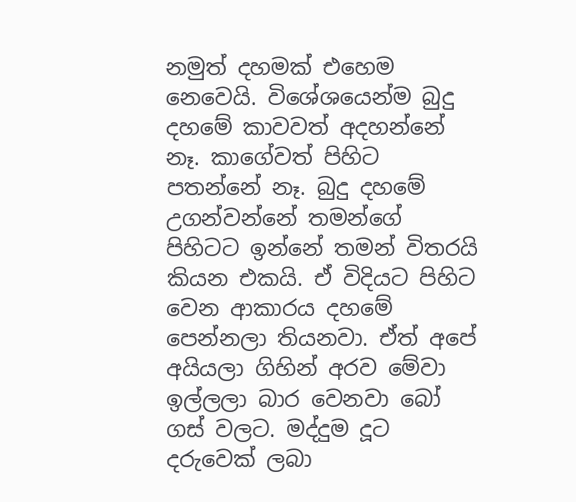නමුත් දහමක් එහෙම නෙවෙයි. විශේශයෙන්ම බුදු දහමේ කාවවත් අදහන්නේ නෑ. කාගේවත් පිහිට පතන්නේ නෑ. බුදු දහමේ උගන්වන්නේ තමන්ගේ පිහිටට ඉන්නේ තමන් විතරයි කියන එකයි. ඒ විදියට පිහිට වෙන ආකාරය දහමේ පෙන්නලා තියනවා. ඒත් අපේ අයියලා ගිහින් අරව මේවා ඉල්ලලා බාර වෙනවා බෝ ගස් වලට. මද්දුම දූට දරුවෙක් ලබා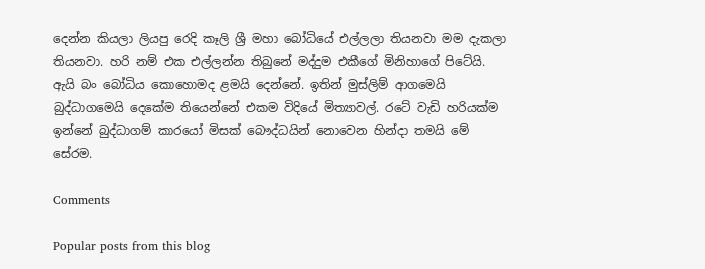දෙන්න කියලා ලියපු රෙදි කෑලි ශ්‍රී මහා බෝධියේ එල්ලලා තියනවා මම දැකලා තියනවා. හරි නම් එක එල්ලන්න තිබුනේ මද්දුම එකීගේ මිනිහාගේ පිටේයි. ඇයි බං බෝධිය කොහොමද ළමයි දෙන්නේ. ඉතින් මුස්ලිම් ආගමෙයි බුද්ධාගමෙයි දෙකේම තියෙන්නේ එකම විදියේ මිත්‍යාවල්. රටේ වැඩි හරියක්ම ඉන්නේ බුද්ධාගම් කාරයෝ මිසක් බෞද්ධයින් නොවෙන හින්දා තමයි මේ සේරම.

Comments

Popular posts from this blog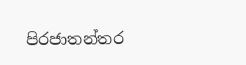පිරජාතන්තර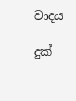වාදය

දුක්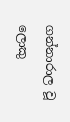ගන්නාරාල වූ ලොකු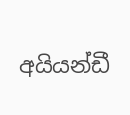අයියන්ඩී